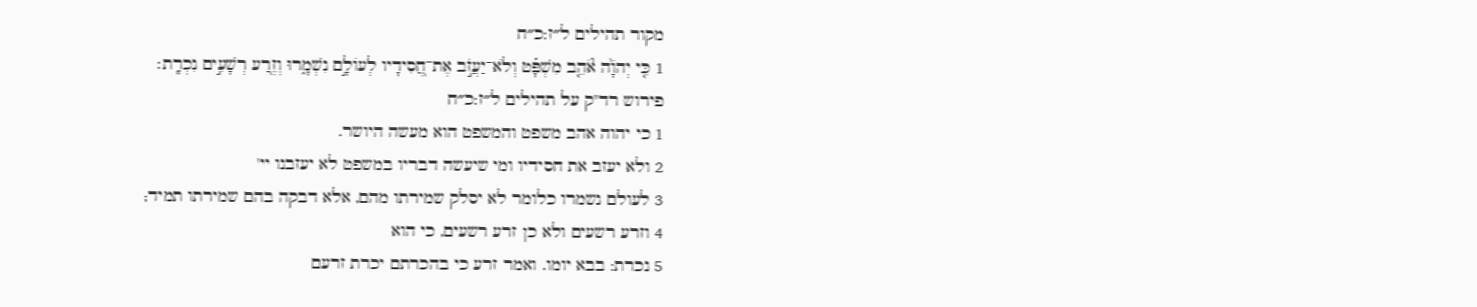מקור תהילים ל״ז:כ״ח
1 כִּ֤י יְהֹוָ֨ה אֹ֘הֵ֤ב מִשְׁפָּ֗ט וְלֹא־יַעֲזֹ֣ב אֶת־חֲ֭סִידָיו לְעוֹלָ֣ם נִשְׁמָ֑רוּ וְזֶ֖רַע רְשָׁעִ֣ים נִכְרָֽת׃
פירוש רד"ק על תהילים ל״ז:כ״ח
1 כי יהוה אהב משפט והמשפט הוא מעשה היושר.
2 ולא יעזב את חסידיו ומי שיעשה דבריו במשפט לא יעזבנו יי'
3 לעולם נשמרו כלומר לא יסלק שמירתו מהם, אלא דבקה בהם שמירתו תמיד;
4 וזרע רשעים ולא כן זרע רשעים, כי הוא
5 נכרת: בבא יומו. ואמר זרע כי בהכרתם יכרת זרעם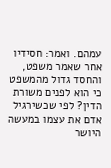עמהם. ואמר: חסידיו אחר שאמר משפט, והחסד גדול מהמשפט כי הוא לפנים משורת הדין? לפי שכשירגיל אדם את עצמו במעשה היושר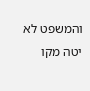והמשפט לא יטה מקו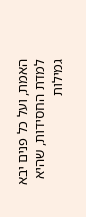האמת, ועל כל פנים יבא למדת החסידות, שהיא גמילות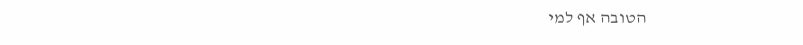הטובה אף למי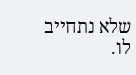שלא נתחייב לו.